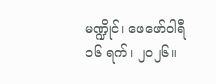မဏ္ဍိုင်၊ ဖေဖော်ဝါရီ ၁၆ ရက်၊ ၂၀၂၆။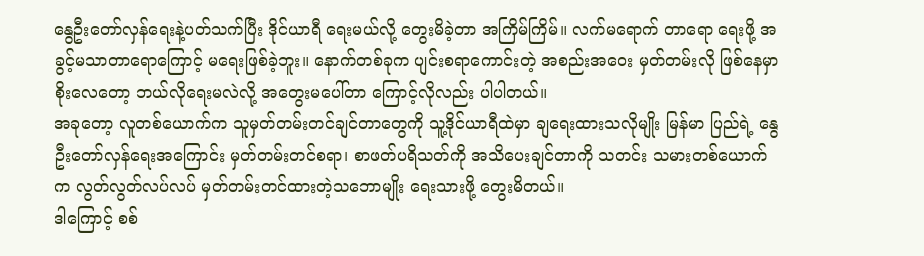နွေဦးတော်လှန်ရေးနဲ့ပတ်သက်ပြီး ဒိုင်ယာရီ ရေးမယ်လို့ တွေးမိခဲ့တာ အကြိမ်ကြိမ်။ လက်မရောက် တာရော ရေးဖို့ အခွင့်မသာတာရောကြောင့် မရေးဖြစ်ခဲ့ဘူး။ နောက်တစ်ခုက ပျင်းစရာကောင်းတဲ့ အစည်းအဝေး မှတ်တမ်းလို ဖြစ်နေမှာစိုးလေတော့ ဘယ်လိုရေးမလဲလို့ အတွေးမပေါ်တာ ကြောင့်လိုလည်း ပါပါတယ်။
အခုတော့ လူတစ်ယောက်က သူမှတ်တမ်းတင်ချင်တာတွေကို သူ့ဒိုင်ယာရီထဲမှာ ချရေးထားသလိုမျိုး မြန်မာ ပြည်ရဲ့ နွေဦးတော်လှန်ရေးအကြောင်း မှတ်တမ်းတင်စရာ၊ စာဖတ်ပရိသတ်ကို အသိပေးချင်တာကို သတင်း သမားတစ်ယောက်က လွတ်လွတ်လပ်လပ် မှတ်တမ်းတင်ထားတဲ့သဘောမျိုး ရေးသားဖို့ တွေးမိတယ်။
ဒါကြောင့် စစ်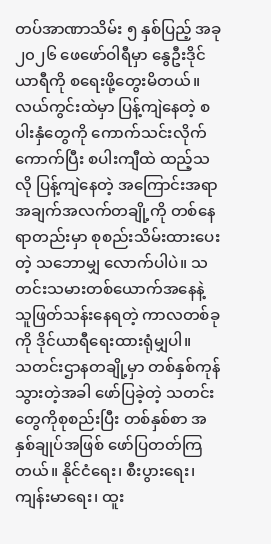တပ်အာဏာသိမ်း ၅ နှစ်ပြည့် အခု ၂၀၂၆ ဖေဖော်ဝါရီမှာ နွေဦးဒိုင်ယာရီကို စရေးဖို့တွေးမိတယ်။ လယ်ကွင်းထဲမှာ ပြန့်ကျဲနေတဲ့ စပါးနှံတွေကို ကောက်သင်းလိုက်ကောက်ပြီး စပါးကျီထဲ ထည့်သလို ပြန့်ကျဲနေတဲ့ အကြောင်းအရာအချက်အလက်တချို့ကို တစ်နေရာတည်းမှာ စုစည်းသိမ်းထားပေးတဲ့ သဘောမျှ လောက်ပါပဲ။ သတင်းသမားတစ်ယောက်အနေနဲ့ သူဖြတ်သန်းနေရတဲ့ ကာလတစ်ခုကို ဒိုင်ယာရီရေးထားရုံမျှပါ။
သတင်းဌာနတချို့မှာ တစ်နှစ်ကုန်သွားတဲ့အခါ ဖော်ပြခဲ့တဲ့ သတင်းတွေကိုစုစည်းပြီး တစ်နှစ်စာ အနှစ်ချုပ်အဖြစ် ဖော်ပြတတ်ကြတယ်။ နိုင်ငံရေး၊ စီးပွားရေး၊ ကျန်းမာရေး၊ ထူး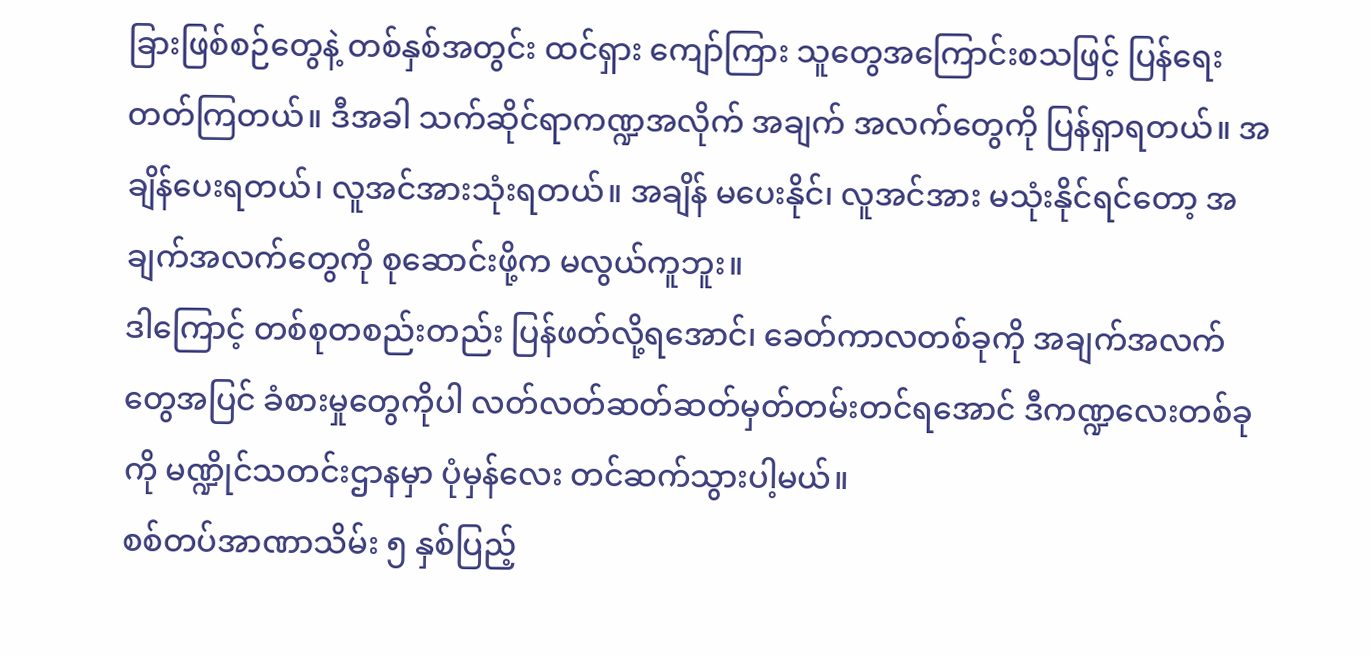ခြားဖြစ်စဉ်တွေနဲ့ တစ်နှစ်အတွင်း ထင်ရှား ကျော်ကြား သူတွေအကြောင်းစသဖြင့် ပြန်ရေးတတ်ကြတယ်။ ဒီအခါ သက်ဆိုင်ရာကဏ္ဍအလိုက် အချက် အလက်တွေကို ပြန်ရှာရတယ်။ အချိန်ပေးရတယ်၊ လူအင်အားသုံးရတယ်။ အချိန် မပေးနိုင်၊ လူအင်အား မသုံးနိုင်ရင်တော့ အချက်အလက်တွေကို စုဆောင်းဖို့က မလွယ်ကူဘူး။
ဒါကြောင့် တစ်စုတစည်းတည်း ပြန်ဖတ်လို့ရအောင်၊ ခေတ်ကာလတစ်ခုကို အချက်အလက်တွေအပြင် ခံစားမှုတွေကိုပါ လတ်လတ်ဆတ်ဆတ်မှတ်တမ်းတင်ရအောင် ဒီကဏ္ဍလေးတစ်ခုကို မဏ္ဍိုင်သတင်းဌာနမှာ ပုံမှန်လေး တင်ဆက်သွားပါ့မယ်။
စစ်တပ်အာဏာသိမ်း ၅ နှစ်ပြည့်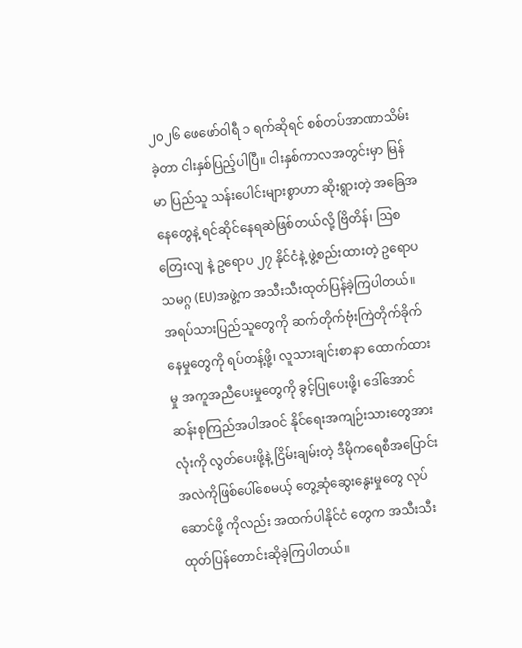၂၀၂၆ ဖေဖော်ဝါရီ ၁ ရက်ဆိုရင် စစ်တပ်အာဏာသိမ်းခဲ့တာ ငါးနှစ်ပြည့်ပါပြီ။ ငါးနှစ်ကာလအတွင်းမှာ မြန်မာ ပြည်သူ သန်းပေါင်းများစွာဟာ ဆိုးရွားတဲ့ အခြေအနေတွေနဲ့ ရင်ဆိုင်နေရဆဲဖြစ်တယ်လို့ ဗြိတိန်၊ ဩစတြေးလျ နဲ့ ဥရောပ ၂၇ နိုင်ငံနဲ့ ဖွဲ့စည်းထားတဲ့ ဥရောပသမဂ္ဂ (EU)အဖွဲ့က အသီးသီးထုတ်ပြန်ခဲ့ကြပါတယ်။
အရပ်သားပြည်သူတွေကို ဆက်တိုက်ဗုံးကြဲတိုက်ခိုက်နေမှုတွေကို ရပ်တန့်ဖို့၊ လူသားချင်းစာနာ ထောက်ထားမှု အကူအညီပေးမှုတွေကို ခွင့်ပြုပေးဖို့၊ ဒေါ်အောင်ဆန်းစုကြည်အပါအဝင် နိုင်ံရေးအကျဉ်းသားတွေအားလုံးကို လွတ်ပေးဖို့နဲ့ ငြိမ်းချမ်းတဲ့ ဒီမိုကရေစီအပြောင်းအလဲကိုဖြစ်ပေါ်စေမယ့် တွေ့ဆုံဆွေးနွေးမှုတွေ လုပ်ဆောင်ဖို့ ကိုလည်း အထက်ပါနိုင်ငံ တွေက အသီးသီးထုတ်ပြန်တောင်းဆိုခဲ့ကြပါတယ်။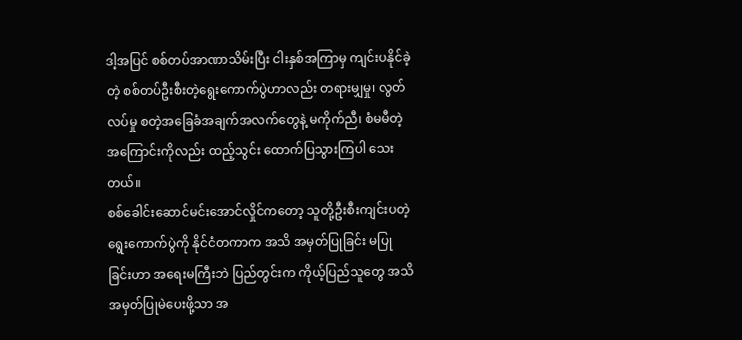ဒါ့အပြင် စစ်တပ်အာဏာသိမ်းပြီး ငါးနှစ်အကြာမှ ကျင်းပနိုင်ခဲ့တဲ့ စစ်တပ်ဦးစီးတဲ့ရွေးကောက်ပွဲဟာလည်း တရားမျှမှု၊ လွတ်လပ်မှု စတဲ့အခြေခံအချက်အလက်တွေနဲ့ မကိုက်ညီ၊ စံမမီတဲ့အကြောင်းကိုလည်း ထည့်သွင်း ထောက်ပြသွားကြပါ သေးတယ်။
စစ်ခေါင်းဆောင်မင်းအောင်လှိုင်ကတော့ သူတို့ဦးစီးကျင်းပတဲ့ရွေးကောက်ပွဲကို နိုင်ငံတကာက အသိ အမှတ်ပြုခြင်း မပြုခြင်းဟာ အရေးမကြီးဘဲ ပြည်တွင်းက ကိုယ့်ပြည်သူတွေ အသိအမှတ်ပြုမဲပေးဖို့သာ အ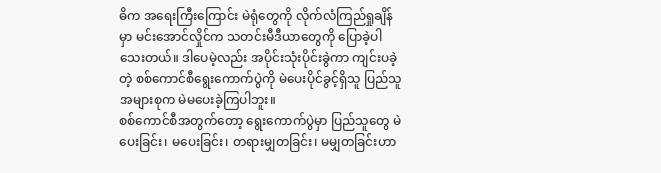ဓိက အရေးကြီးကြောင်း မဲရုံတွေကို လိုက်လံကြည်ရှုချိန်မှာ မင်းအောင်လှိုင်က သတင်းမီဒီယာတွေကို ပြောခဲ့ပါ သေးတယ်။ ဒါပေမဲ့လည်း အပိုင်းသုံးပိုင်းခွဲကာ ကျင်းပခဲ့တဲ့ စစ်ကောင်စီရွေးကောက်ပွဲကို မဲပေးပိုင်ခွင့်ရှိသူ ပြည်သူအများစုက မဲမပေးခဲ့ကြပါဘူး။
စစ်ကောင်စီအတွက်တော့ ရွေးကောက်ပွဲမှာ ပြည်သူတွေ မဲပေးခြင်း၊ မပေးခြင်း၊ တရားမျှတခြင်း၊ မမျှတခြင်းဟာ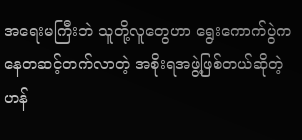အရေးမကြီးဘဲ သူတို့လူတွေဟာ ရွေးကောက်ပွဲကနေတဆင့်တက်လာတဲ့ အစိုးရအဖွဲ့ဖြစ်တယ်ဆိုတဲ့ ဟန်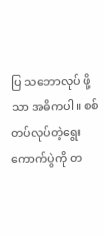ပြ သဘောလုပ် ဖို့သာ အဓိကပါ။ စစ်တပ်လုပ်တဲ့ရွေးကောက်ပွဲကို တ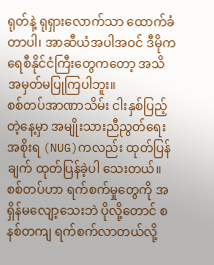ရုတ်နဲ့ ရုရှားလောက်သာ ထောက်ခံတာပါ၊ အာဆီယံအပါအဝင် ဒီမိုကရေစီနိုင်ငံကြီးတွေကတော့ အသိအမှတ်မပြုကြပါဘူး။
စစ်တပ်အာဏာသိမ်း ငါးနှစ်ပြည့်တဲ့နေ့မှာ အမျိုးသားညီညွတ်ရေးအစိုးရ (NUG)ကလည်း ထုတ်ပြန်ချက် ထုတ်ပြန်ခဲ့ပါ သေးတယ်။ စစ်တပ်ဟာ ရက်စက်မှုတွေကို အရှိန်မလျော့သေးဘဲ ပိုလို့တောင် စနစ်တကျ ရက်စက်လာတယ်လို့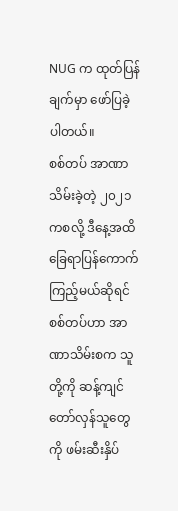NUG က ထုတ်ပြန်ချက်မှာ ဖော်ပြခဲ့ပါတယ်။
စစ်တပ် အာဏာသိမ်းခဲ့တဲ့ ၂၀၂၁ ကစလို့ ဒီနေ့အထိ ခြေရာပြန်ကောက်ကြည့်မယ်ဆိုရင် စစ်တပ်ဟာ အာဏာသိမ်းစက သူတို့ကို ဆန့်ကျင်တော်လှန်သူတွေကို ဖမ်းဆီးနှိပ်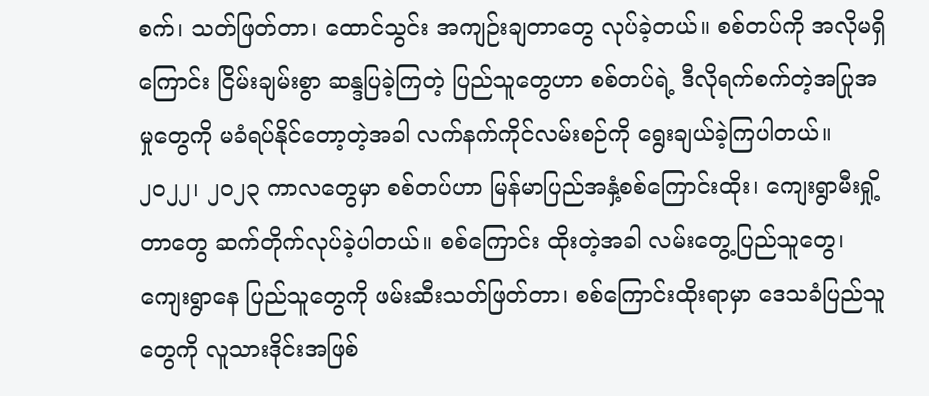စက်၊ သတ်ဖြတ်တာ၊ ထောင်သွင်း အကျဉ်းချတာတွေ လုပ်ခဲ့တယ်။ စစ်တပ်ကို အလိုမရှိကြောင်း ငြိမ်းချမ်းစွာ ဆန္ဒပြခဲ့ကြတဲ့ ပြည်သူတွေဟာ စစ်တပ်ရဲ့ ဒီလိုရက်စက်တဲ့အပြုအမှုတွေကို မခံရပ်နိုင်တော့တဲ့အခါ လက်နက်ကိုင်လမ်းစဉ်ကို ရွေးချယ်ခဲ့ကြပါတယ်။
၂၀၂၂၊ ၂၀၂၃ ကာလတွေမှာ စစ်တပ်ဟာ မြန်မာပြည်အနှံ့စစ်ကြောင်းထိုး၊ ကျေးရွာမီးရှို့တာတွေ ဆက်တိုက်လုပ်ခဲ့ပါတယ်။ စစ်ကြောင်း ထိုးတဲ့အခါ လမ်းတွေ့ပြည်သူတွေ၊ ကျေးရွာနေ ပြည်သူတွေကို ဖမ်းဆီးသတ်ဖြတ်တာ၊ စစ်ကြောင်းထိုးရာမှာ ဒေသခံပြည်သူတွေကို လူသားဒိုင်းအဖြစ်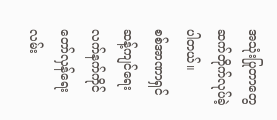အသုံးပြုတာတွေ ဆက်တိုက်လုပ်ခဲ့ပါတယ်။
စစ်အာဏာရှင်ဆန့်ကျင်ရေးလက်နက်ကိုင်တော်လှန်ရေးလမ်း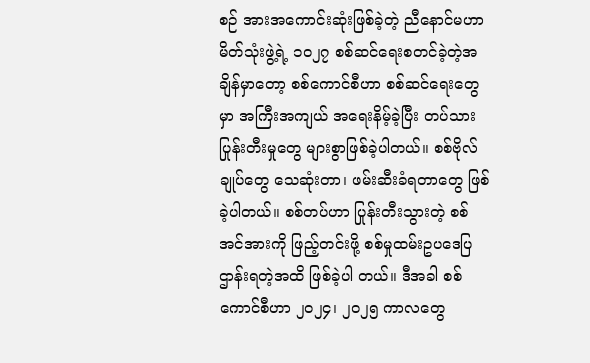စဉ် အားအကောင်းဆုံးဖြစ်ခဲ့တဲ့ ညီနောင်မဟာ မိတ်သုံးဖွဲ့ရဲ့ ၁၀၂၇ စစ်ဆင်ရေးစတင်ခဲ့တဲ့အချိန်မှာတော့ စစ်ကောင်စီဟာ စစ်ဆင်ရေးတွေမှာ အကြီးအကျယ် အရေးနိမ့်ခဲ့ပြီး တပ်သား ပြုန်းတီးမှုတွေ များစွာဖြစ်ခဲ့ပါတယ်။ စစ်ဗိုလ်ချုပ်တွေ သေဆုံးတာ၊ ဖမ်းဆီးခံရတာတွေ ဖြစ်ခဲ့ပါတယ်။ စစ်တပ်ဟာ ပြုန်းတီးသွားတဲ့ စစ်အင်အားကို ဖြည့်တင်းဖို့ စစ်မှုထမ်းဥပဒေပြဌာန်းရတဲ့အထိ ဖြစ်ခဲ့ပါ တယ်။ ဒီအခါ စစ်ကောင်စီဟာ ၂၀၂၄၊ ၂၀၂၅ ကာလတွေ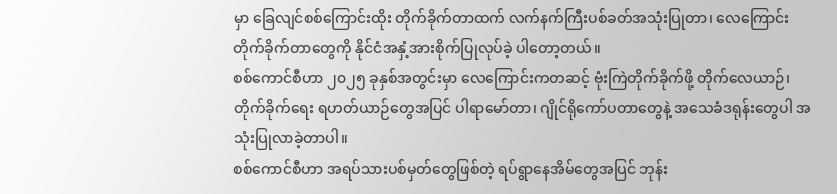မှာ ခြေလျင်စစ်ကြောင်းထိုး တိုက်ခိုက်တာထက် လက်နက်ကြီးပစ်ခတ်အသုံးပြုတာ၊ လေကြောင်း တိုက်ခိုက်တာတွေကို နိုင်ငံအနှံ့အားစိုက်ပြုလုပ်ခဲ့ ပါတော့တယ်။
စစ်ကောင်စီဟာ ၂၀၂၅ ခုနှစ်အတွင်းမှာ လေကြောင်းကတဆင့် ဗုံးကြဲတိုက်ခိုက်ဖို့ တိုက်လေယာဉ်၊ တိုက်ခိုက်ရေး ရဟတ်ယာဉ်တွေအပြင် ပါရာမော်တာ၊ ဂျိုင်ရိုကော်ပတာတွေနဲ့ အသေခံဒရုန်းတွေပါ အသုံးပြုလာခဲ့တာပါ။
စစ်ကောင်စီဟာ အရပ်သားပစ်မှတ်တွေဖြစ်တဲ့ ရပ်ရွာနေအိမ်တွေအပြင် ဘုန်း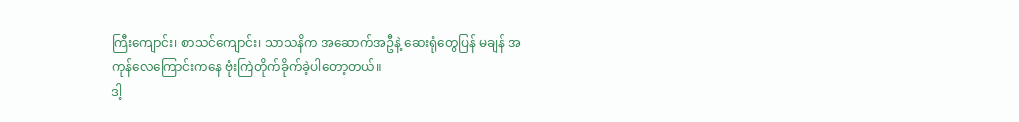ကြီးကျောင်း၊ စာသင်ကျောင်း၊ သာသနိက အဆောက်အဦနဲ့ ဆေးရုံတွေပြန် မချန် အကုန်လေကြောင်းကနေ ဗုံးကြဲတိုက်ခိုက်ခဲ့ပါတော့တယ်။
ဒါ့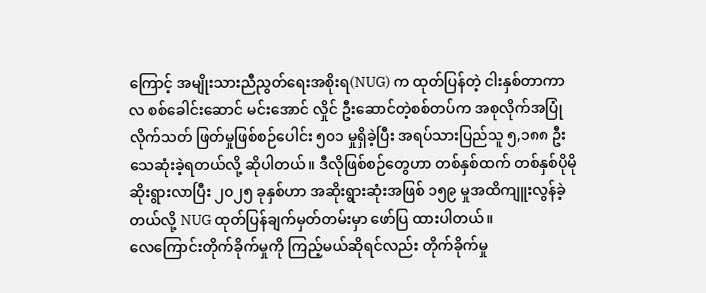ကြောင့် အမျိုးသားညီညွတ်ရေးအစိုးရ(NUG) က ထုတ်ပြန်တဲ့ ငါးနှစ်တာကာလ စစ်ခေါင်းဆောင် မင်းအောင် လှိုင် ဦးဆောင်တဲ့စစ်တပ်က အစုလိုက်အပြုံလိုက်သတ် ဖြတ်မှုဖြစ်စဉ်ပေါင်း ၅၀၁ မှုရှိခဲ့ပြီး အရပ်သားပြည်သူ ၅,၁၈၈ ဦးသေဆုံးခဲ့ရတယ်လို့ ဆိုပါတယ်။ ဒီလိုဖြစ်စဉ်တွေဟာ တစ်နှစ်ထက် တစ်နှစ်ပိုမို ဆိုးရွားလာပြီး ၂၀၂၅ ခုနှစ်ဟာ အဆိုးရွားဆုံးအဖြစ် ၁၅၉ မှုအထိကျူးလွန်ခဲ့တယ်လို့ NUG ထုတ်ပြန်ချက်မှတ်တမ်းမှာ ဖော်ပြ ထားပါတယ်။
လေကြောင်းတိုက်ခိုက်မှုကို ကြည့်မယ်ဆိုရင်လည်း တိုက်ခိုက်မှု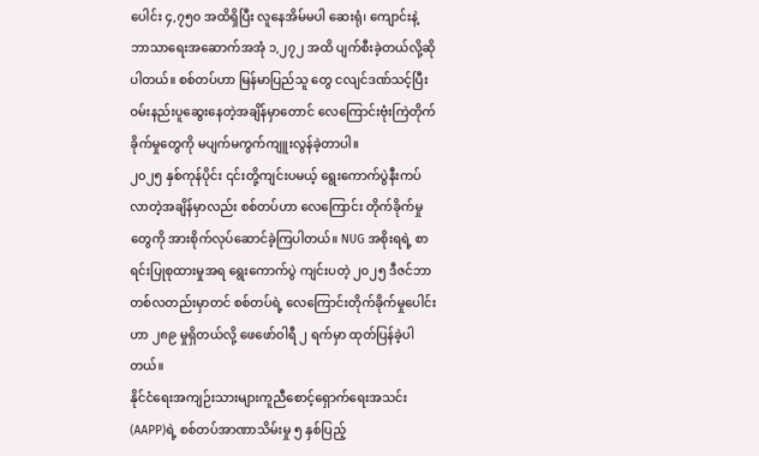ပေါင်း ၄,၇၅၀ အထိရှိပြီး လူနေအိမ်မပါ ဆေးရုံ၊ ကျောင်းနဲ့ ဘာသာရေးအဆောက်အအုံ ၁,၂၇၂ အထိ ပျက်စီးခဲ့တယ်လို့ဆိုပါတယ်။ စစ်တပ်ဟာ မြန်မာပြည်သူ တွေ ငလျင်ဒဏ်သင့်ပြီး ဝမ်းနည်းပူဆွေးနေတဲ့အချိန်မှာတောင် လေကြောင်းဗုံးကြဲတိုက်ခိုက်မှုတွေကို မပျက်မကွက်ကျူးလွန်ခဲ့တာပါ။
၂၀၂၅ နှစ်ကုန်ပိုင်း ၎င်းတို့ကျင်းပမယ့် ရွေးကောက်ပွဲနီးကပ်လာတဲ့အချိန်မှာလည်း စစ်တပ်ဟာ လေကြောင်း တိုက်ခိုက်မှု တွေကို အားစိုက်လုပ်ဆောင်ခဲ့ကြပါတယ်။ NUG အစိုးရရဲ့ စာရင်းပြုစုထားမှုအရ ရွေးကောက်ပွဲ ကျင်းပတဲ့ ၂၀၂၅ ဒီဇင်ဘာတစ်လတည်းမှာတင် စစ်တပ်ရဲ့ လေကြောင်းတိုက်ခိုက်မှုပေါင်းဟာ ၂၈၉ မှုရှိတယ်လို့ ဖေဖော်ဝါရီ ၂ ရက်မှာ ထုတ်ပြန်ခဲ့ပါတယ်။
နိုင်ငံရေးအကျဉ်းသားများကူညီစောင့်ရှောက်ရေးအသင်း(AAPP)ရဲ့ စစ်တပ်အာဏာသိမ်းမှု ၅ နှစ်ပြည့်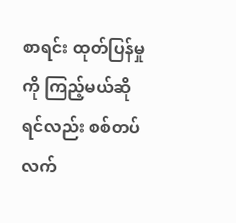စာရင်း ထုတ်ပြန်မှုကို ကြည့်မယ်ဆိုရင်လည်း စစ်တပ်လက်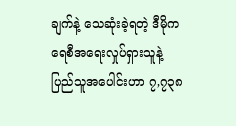ချက်နဲ့ သေဆုံးခဲ့ရတဲ့ ဒီမိုကရေစီအရေးလှုပ်ရှားသူနဲ့ ပြည်သူအပေါင်းဟာ ၇,၇၃၈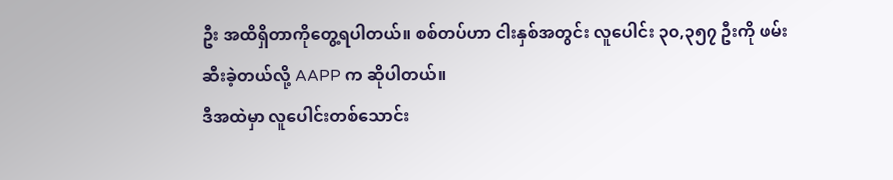ဦး အထိရှိတာကိုတွေ့ရပါတယ်။ စစ်တပ်ဟာ ငါးနှစ်အတွင်း လူပေါင်း ၃၀,၃၅၇ ဦးကို ဖမ်းဆီးခဲ့တယ်လို့ AAPP က ဆိုပါတယ်။
ဒီအထဲမှာ လူပေါင်းတစ်သောင်း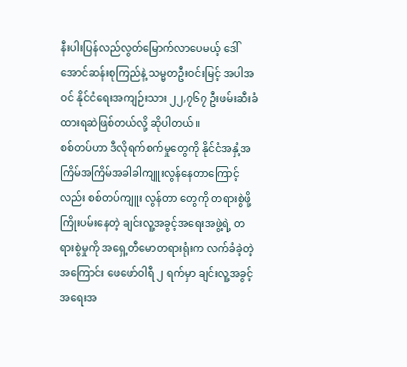နီးပါးပြန်လည်လွတ်မြောက်လာပေမယ့် ဒေါ်အောင်ဆန်းစုကြည်နဲ့ သမ္မတဦးဝင်းမြင့် အပါအဝင် နိုင်ငံရေးအကျဉ်းသား ၂၂,၇၆၇ ဦးဖမ်းဆီးခံထားရဆဲဖြစ်တယ်လို့ ဆိုပါတယ်။
စစ်တပ်ဟာ ဒီလိုရက်စက်မှုတွေကို နိုင်ငံအနှံ့အကြိမ်အကြိမ်အခါခါကျူးလွန်နေတာကြောင့်လည်း စစ်တပ်ကျူး လွန်တာ တွေကို တရားစွဲဖို့ကြိုးပမ်းနေတဲ့ ချင်းလူ့အခွင့်အရေးအဖွဲ့ရဲ့ တရားစွဲမှုကို အရှေ့တီမောတရားရုံးက လက်ခံခဲ့တဲ့အကြောင်း ဖေဖော်ဝါရီ ၂ ရက်မှာ ချင်းလူ့အခွင့်အရေးအ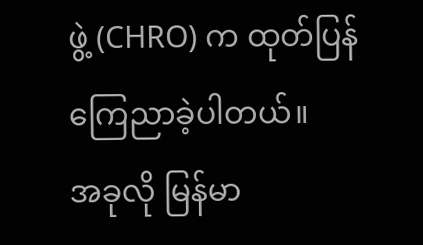ဖွဲ့ (CHRO) က ထုတ်ပြန်ကြေညာခဲ့ပါတယ်။
အခုလို မြန်မာ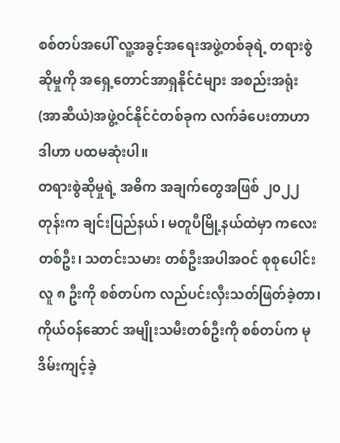စစ်တပ်အပေါ် လူ့အခွင့်အရေးအဖွဲ့တစ်ခုရဲ့ တရားစွဲဆိုမှုကို အရှေ့တောင်အာရှနိုင်ငံများ အစည်းအရုံး (အာဆီယံ)အဖွဲ့ဝင်နိုင်ငံတစ်ခုက လက်ခံပေးတာဟာ ဒါဟာ ပထမဆုံးပါ။
တရားစွဲဆိုမှုရဲ့ အဓိက အချက်တွေအဖြစ် ၂၀၂၂ တုန်းက ချင်းပြည်နယ်၊ မတူပီမြို့နယ်ထဲမှာ ကလေး တစ်ဦး၊ သတင်းသမား တစ်ဦးအပါအဝင် စုစုပေါင်း လူ ၈ ဦးကို စစ်တပ်က လည်ပင်းလှီးသတ်ဖြတ်ခဲ့တာ၊ ကိုယ်ဝန်ဆောင် အမျိုးသမီးတစ်ဦးကို စစ်တပ်က မုဒိမ်းကျင့်ခဲ့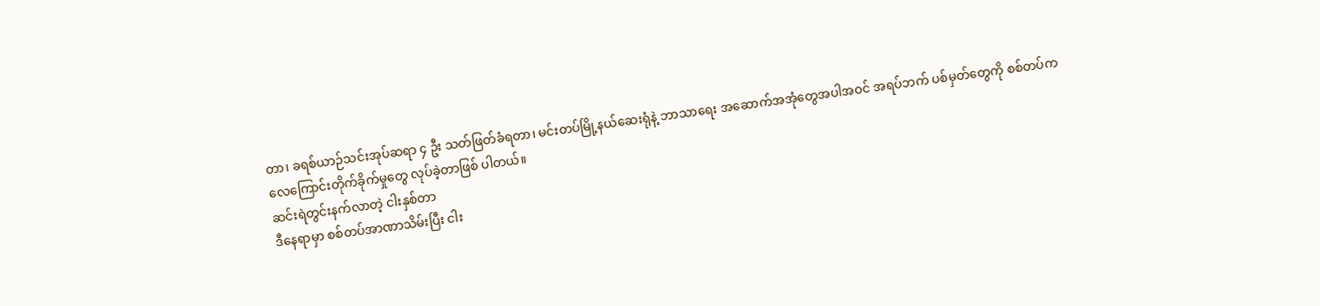တာ၊ ခရစ်ယာဉ်သင်းအုပ်ဆရာ ၄ ဦး သတ်ဖြတ်ခံရတာ၊ မင်းတပ်မြို့နယ်ဆေးရုံနဲ့ ဘာသာရေး အဆောက်အအုံတွေအပါအဝင် အရပ်ဘက် ပစ်မှတ်တွေကို စစ်တပ်က လေကြောင်းတိုက်ခိုက်မှုတွေ လုပ်ခဲ့တာဖြစ် ပါတယ်။
ဆင်းရဲတွင်းနက်လာတဲ့ ငါးနှစ်တာ
ဒီနေရာမှာ စစ်တပ်အာဏာသိမ်းပြီး ငါး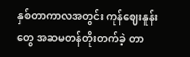နှစ်တာကာလအတွင်း ကုန်ဈေးနူန်းတွေ အဆမတန်တိုးတက်ခဲ့ တာ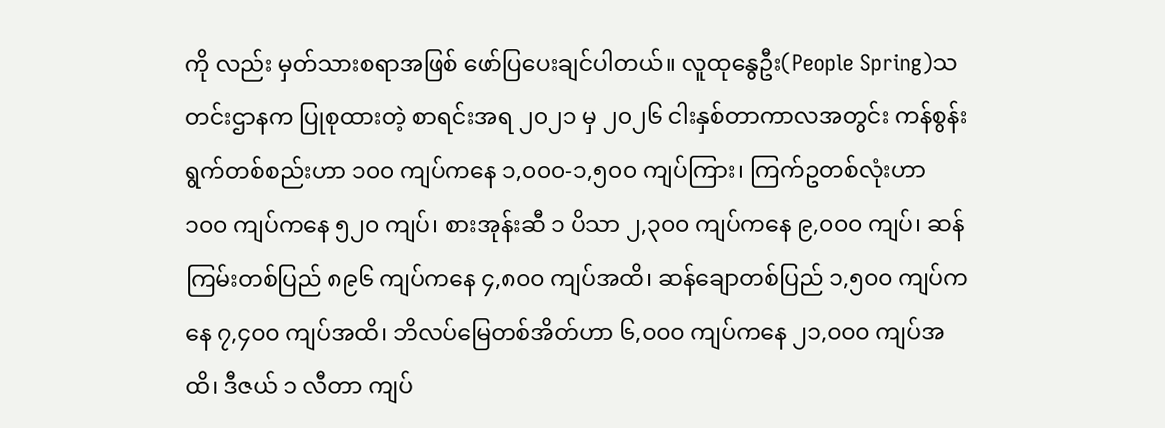ကို လည်း မှတ်သားစရာအဖြစ် ဖော်ပြပေးချင်ပါတယ်။ လူထုနွေဦး(People Spring)သတင်းဌာနက ပြုစုထားတဲ့ စာရင်းအရ ၂၀၂၁ မှ ၂၀၂၆ ငါးနှစ်တာကာလအတွင်း ကန်စွန်းရွက်တစ်စည်းဟာ ၁၀၀ ကျပ်ကနေ ၁,၀၀၀-၁,၅၀၀ ကျပ်ကြား၊ ကြက်ဥတစ်လုံးဟာ ၁၀၀ ကျပ်ကနေ ၅၂၀ ကျပ်၊ စားအုန်းဆီ ၁ ပိသာ ၂,၃၀၀ ကျပ်ကနေ ၉,၀၀၀ ကျပ်၊ ဆန်ကြမ်းတစ်ပြည် ၈၉၆ ကျပ်ကနေ ၄,၈၀၀ ကျပ်အထိ၊ ဆန်ချောတစ်ပြည် ၁,၅၀၀ ကျပ်ကနေ ၇,၄၀၀ ကျပ်အထိ၊ ဘိလပ်မြေတစ်အိတ်ဟာ ၆,၀၀၀ ကျပ်ကနေ ၂၁,၀၀၀ ကျပ်အထိ၊ ဒီဇယ် ၁ လီတာ ကျပ်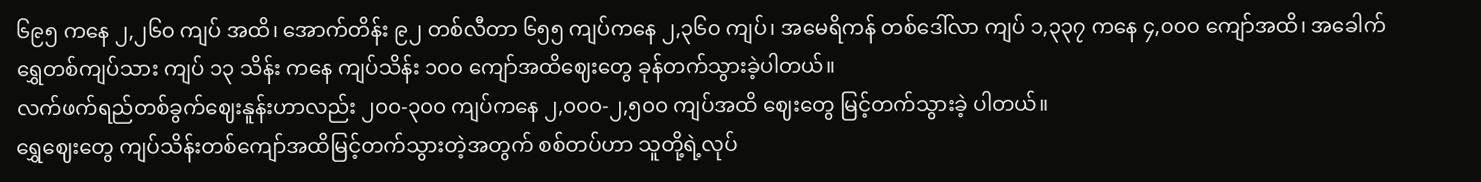၆၉၅ ကနေ ၂,၂၆၀ ကျပ် အထိ၊ အောက်တိန်း ၉၂ တစ်လီတာ ၆၅၅ ကျပ်ကနေ ၂,၃၆၀ ကျပ်၊ အမေရိကန် တစ်ဒေါ်လာ ကျပ် ၁,၃၃၇ ကနေ ၄,၀၀၀ ကျော်အထိ၊ အခေါက်ရွှေတစ်ကျပ်သား ကျပ် ၁၃ သိန်း ကနေ ကျပ်သိန်း ၁၀၀ ကျော်အထိဈေးတွေ ခုန်တက်သွားခဲ့ပါတယ်။
လက်ဖက်ရည်တစ်ခွက်ဈေးနူန်းဟာလည်း ၂၀၀-၃၀၀ ကျပ်ကနေ ၂,၀၀၀-၂,၅၀၀ ကျပ်အထိ ဈေးတွေ မြင့်တက်သွားခဲ့ ပါတယ်။
ရွှေဈေးတွေ ကျပ်သိန်းတစ်ကျော်အထိမြင့်တက်သွားတဲ့အတွက် စစ်တပ်ဟာ သူတို့ရဲ့လုပ်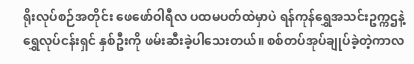ရိုးလုပ်စဉ်အတိုင်း ဖေဖော်ဝါရီလ ပထမပတ်ထဲမှာပဲ ရန်ကုန်ရွှေအသင်းဥက္ကဌနဲ့ ရွှေလုပ်ငန်းရှင် နှစ်ဦးကို ဖမ်းဆီးခဲ့ပါသေးတယ်။ စစ်တပ်အုပ်ချုပ်ခဲ့တဲ့ကာလ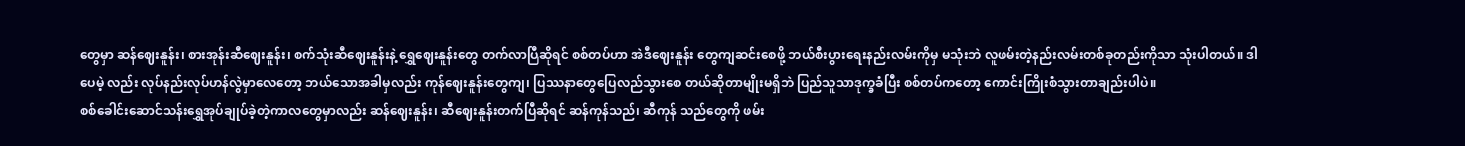တွေမှာ ဆန်ဈေးနူန်း၊ စားအုန်းဆီဈေးနူန်း၊ စက်သုံးဆီဈေးနူန်းနဲ့ ရွှေဈေးနူန်းတွေ တက်လာပြီဆိုရင် စစ်တပ်ဟာ အဲဒီဈေးနူန်း တွေကျဆင်းစေဖို့ ဘယ်စီးပွားရေးနည်းလမ်းကိုမှ မသုံးဘဲ လူဖမ်းတဲ့နည်းလမ်းတစ်ခုတည်းကိုသာ သုံးပါတယ်။ ဒါပေမဲ့ လည်း လုပ်နည်းလုပ်ဟန်လွဲမှာလေတော့ ဘယ်သောအခါမှလည်း ကုန်ဈေးနူန်းတွေကျ၊ ပြဿနာတွေပြေလည်သွားစေ တယ်ဆိုတာမျိုးမရှိဘဲ ပြည်သူသာဒုက္ခခံပြီး စစ်တပ်ကတော့ ကောင်းကြိုးစံသွားတာချည်းပါပဲ။
စစ်ခေါင်းဆောင်သန်းရွှေအုပ်ချုပ်ခဲ့တဲ့ကာလတွေမှာလည်း ဆန်ဈေးနူန်း၊ ဆီဈေးနူန်းတက်ပြီဆိုရင် ဆန်ကုန်သည်၊ ဆီကုန် သည်တွေကို ဖမ်း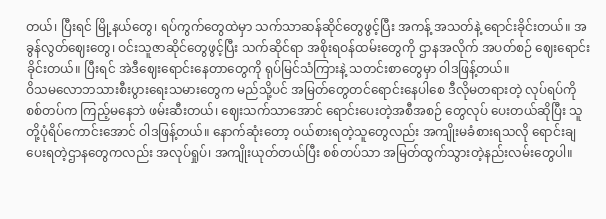တယ်၊ ပြီးရင် မြို့နယ်တွေ၊ ရပ်ကွက်တွေထဲမှာ သက်သာဆန်ဆိုင်တွေဖွင့်ပြီး အကန့် အသတ်နဲ့ ရောင်းခိုင်းတယ်။ အခွန်လွတ်ဈေးတွေ၊ ဝင်းသူဇာဆိုင်တွေဖွင့်ပြီး သက်ဆိုင်ရာ အစိုးရဝန်ထမ်းတွေကို ဌာနအလိုက် အပတ်စဉ် ဈေးရောင်းခိုင်းတယ်။ ပြီးရင် အဲဒီဈေးရောင်းနေတာတွေကို ရုပ်မြင်သံကြားနဲ့ သတင်းစာတွေမှာ ဝါဒဖြန့်တယ်။
ဝိသမလောဘသားစီးပွားရေးသမားတွေက မည်သို့ပင် အမြတ်တွေတင်ရောင်းနေပါစေ ဒီလိုမတရားတဲ့ လုပ်ရပ်ကို စစ်တပ်က ကြည့်မနေဘဲ ဖမ်းဆီးတယ်၊ ဈေးသက်သာအောင် ရောင်းပေးတဲ့အစီအစဉ် တွေလုပ် ပေးတယ်ဆိုပြီး သူတို့ပုံရိပ်ကောင်းအောင် ဝါဒဖြန့်တယ်။ နောက်ဆုံးတော့ ဝယ်စားရတဲ့သူတွေလည်း အကျိုးမခံစားရသလို ရောင်းချပေးရတဲ့ဌာနတွေကလည်း အလုပ်ရှုပ်၊ အကျိုးယုတ်တယ်ပြီး စစ်တပ်သာ အမြတ်ထွက်သွားတဲ့နည်းလမ်းတွေပါ။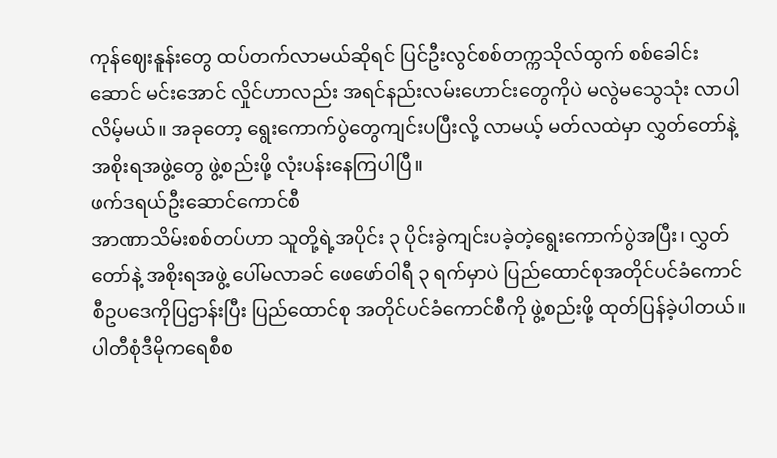ကုန်ဈေးနူန်းတွေ ထပ်တက်လာမယ်ဆိုရင် ပြင်ဦးလွင်စစ်တက္ကသိုလ်ထွက် စစ်ခေါင်းဆောင် မင်းအောင် လှိုင်ဟာလည်း အရင်နည်းလမ်းဟောင်းတွေကိုပဲ မလွဲမသွေသုံး လာပါလိမ့်မယ်။ အခုတော့ ရွေးကောက်ပွဲတွေကျင်းပပြီးလို့ လာမယ့် မတ်လထဲမှာ လွှတ်တော်နဲ့ အစိုးရအဖွဲ့တွေ ဖွဲ့စည်းဖို့ လုံးပန်းနေကြပါပြီ။
ဖက်ဒရယ်ဦးဆောင်ကောင်စီ
အာဏာသိမ်းစစ်တပ်ဟာ သူတို့ရဲ့အပိုင်း ၃ ပိုင်းခွဲကျင်းပခဲ့တဲ့ရွေးကောက်ပွဲအပြီး၊ လွှတ်တော်နဲ့ အစိုးရအဖွဲ့ ပေါ်မလာခင် ဖေဖော်ဝါရီ ၃ ရက်မှာပဲ ပြည်ထောင်စုအတိုင်ပင်ခံကောင်စီဥပဒေကိုပြဌာန်းပြီး ပြည်ထောင်စု အတိုင်ပင်ခံကောင်စီကို ဖွဲ့စည်းဖို့ ထုတ်ပြန်ခဲ့ပါတယ်။
ပါတီစုံဒီမိုကရေစီစ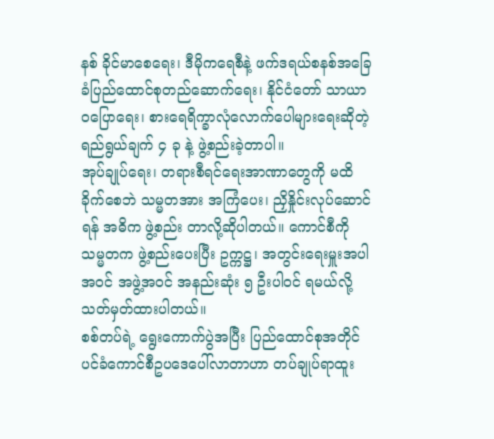နစ် ခိုင်မာစေရေး၊ ဒီမိုကရေစီနဲ့ ဖက်ဒရယ်စနစ်အခြေခံပြည်ထောင်စုတည်ဆောက်ရေး၊ နိုင်ငံတော် သာယာဝပြောရေး၊ စားရေရိက္ခာလုံလောက်ပေါများရေးဆိုတဲ့ ရည်ရွယ်ချက် ၄ ခု နဲ့ ဖွဲ့စည်းခဲ့တာပါ။
အုပ်ချုပ်ရေး၊ တရားစီရင်ရေးအာဏာတွေကို မထိခိုက်စေဘဲ သမ္မတအား အကြံပေး၊ ညှိနှိုင်းလုပ်ဆောင်ရန် အဓိက ဖွဲ့စည်း တာလို့ဆိုပါတယ်။ ကောင်စီကို သမ္မတက ဖွဲ့စည်းပေးပြီး ဥက္ကဋ္ဌ၊ အတွင်းရေးမှူးအပါအဝင် အဖွဲ့အဝင် အနည်းဆုံး ၅ ဦးပါဝင် ရမယ်လို့ သတ်မှတ်ထားပါတယ်။
စစ်တပ်ရဲ့ ရွေးကောက်ပွဲအပြီး ပြည်ထောင်စုအတိုင်ပင်ခံကောင်စီဥပဒေပေါ်လာတာဟာ တပ်ချုပ်ရာထူး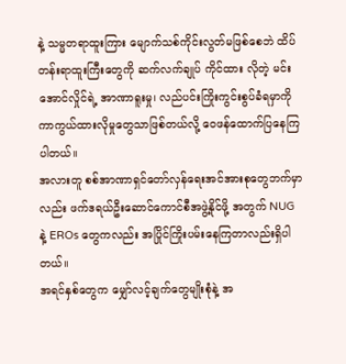နဲ့ သမ္မတရာထူးကြား မျောက်သစ်ကိုင်းလွတ်မဖြစ်စေဘဲ ထိပ်တန်းရာထူးကြီးတွေကို ဆက်လက်ချုပ် ကိုင်ထား လိုတဲ့ မင်းအောင်လှိုင်ရဲ့ အာဏာရူးမှု၊ လည်ပင်းကြိုးကွင်းစွပ်ခံရမှာကို ကာကွယ်ထားလိုမှုတွေသာဖြစ်တယ်လို့ ဝေဖန်ထောက်ပြနေကြပါတယ်။
အလားတူ စစ်အာဏာရှင်တော်လှန်ရေးအင်အားစုတွေဘက်မှာလည်း ဖက်ဒရယ်ဦးဆောင်ကောင်စီအဖွဲ့နိုင်ဖို့ အတွက် NUG နဲ့ EROs တွေကလည်း အပြိုင်ကြိုးပမ်းနေကြတာလည်းရှိပါတယ်။
အရင်နှစ်တွေက မျှော်လင့်ချက်တွေမျိုးစုံနဲ့ အ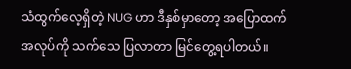သံထွက်လေ့ရှိတဲ့ NUG ဟာ ဒီနှစ်မှာတော့ အပြောထက် အလုပ်ကို သက်သေ ပြလာတာ မြင်တွေ့ရပါတယ်။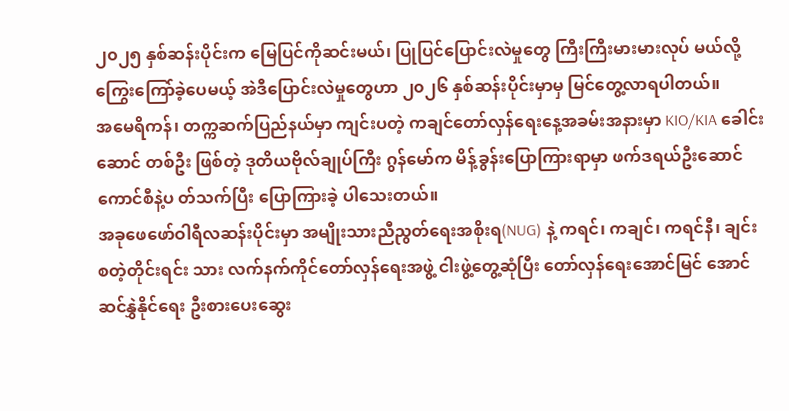၂၀၂၅ နှစ်ဆန်းပိုင်းက မြေပြင်ကိုဆင်းမယ်၊ ပြုပြင်ပြောင်းလဲမှုတွေ ကြီးကြီးမားမားလုပ် မယ်လို့ ကြွေးကြော်ခဲ့ပေမယ့် အဲဒီပြောင်းလဲမှုတွေဟာ ၂၀၂၆ နှစ်ဆန်းပိုင်းမှာမှ မြင်တွေ့လာရပါတယ်။
အမေရိကန်၊ တက္ကဆက်ပြည်နယ်မှာ ကျင်းပတဲ့ ကချင်တော်လှန်ရေးနေ့အခမ်းအနားမှာ KIO/KIA ခေါင်းဆောင် တစ်ဦး ဖြစ်တဲ့ ဒုတိယဗိုလ်ချုပ်ကြီး ဂွန်မော်က မိန့်ခွန်းပြောကြားရာမှာ ဖက်ဒရယ်ဦးဆောင်ကောင်စီနဲ့ပ တ်သက်ပြီး ပြောကြားခဲ့ ပါသေးတယ်။
အခုဖေဖော်ဝါရီလဆန်းပိုင်းမှာ အမျိုးသားညီညွတ်ရေးအစိုးရ(NUG) နဲ့ ကရင်၊ ကချင်၊ ကရင်နီ၊ ချင်း စတဲ့တိုင်းရင်း သား လက်နက်ကိုင်တော်လှန်ရေးအဖွဲ့ ငါးဖွဲ့တွေ့ဆုံပြီး တော်လှန်ရေးအောင်မြင် အောင်ဆင်နွှဲနိုင်ရေး ဦးစားပေးဆွေး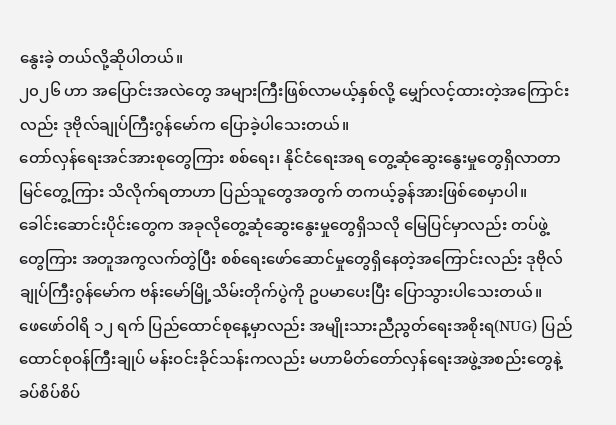နွေးခဲ့ တယ်လို့ဆိုပါတယ်။
၂၀၂၆ ဟာ အပြောင်းအလဲတွေ အများကြီးဖြစ်လာမယ့်နှစ်လို့ မျှော်လင့်ထားတဲ့အကြောင်းလည်း ဒုဗိုလ်ချုပ်ကြီးဂွန်မော်က ပြောခဲ့ပါသေးတယ်။
တော်လှန်ရေးအင်အားစုတွေကြား စစ်ရေး၊ နိုင်ငံရေးအရ တွေ့ဆုံဆွေးနွေးမှုတွေရှိလာတာ မြင်တွေ့ကြား သိလိုက်ရတာဟာ ပြည်သူတွေအတွက် တကယ့်ခွန်အားဖြစ်စေမှာပါ။
ခေါင်းဆောင်းပိုင်းတွေက အခုလိုတွေ့ဆုံဆွေးနွေးမှုတွေရှိသလို မြေပြင်မှာလည်း တပ်ဖွဲ့တွေကြား အတူအကွလက်တွဲပြီး စစ်ရေးဖော်ဆောင်မှုတွေရှိနေတဲ့အကြောင်းလည်း ဒုဗိုလ်ချုပ်ကြီးဂွန်မော်က ဗန်းမော်မြို့သိမ်းတိုက်ပွဲကို ဥပမာပေးပြီး ပြောသွားပါသေးတယ်။
ဖေဖော်ဝါရိ ၁၂ ရက် ပြည်ထောင်စုနေ့မှာလည်း အမျိုးသားညီညွတ်ရေးအစိုးရ(NUG) ပြည်ထောင်စုဝန်ကြီးချုပ် မန်းဝင်းခိုင်သန်းကလည်း မဟာမိတ်တော်လှန်ရေးအဖွဲ့အစည်းတွေနဲ့ ခပ်စိပ်စိပ်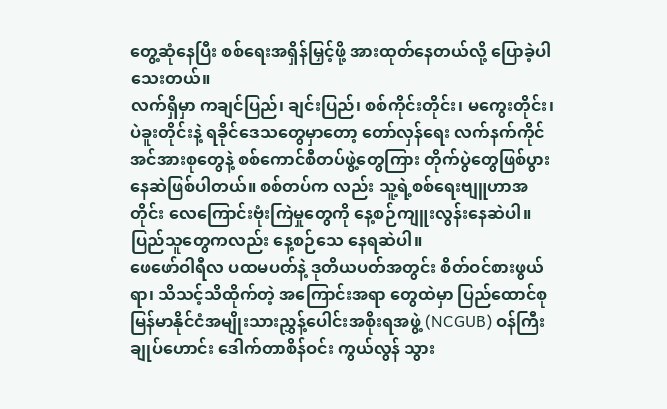တွေ့ဆုံနေပြီး စစ်ရေးအရှိန်မြှင့်ဖို့ အားထုတ်နေတယ်လို့ ပြောခဲ့ပါသေးတယ်။
လက်ရှိမှာ ကချင်ပြည်၊ ချင်းပြည်၊ စစ်ကိုင်းတိုင်း၊ မကွေးတိုင်း၊ ပဲခူးတိုင်းနဲ့ ရခိုင်ဒေသတွေမှာတော့ တော်လှန်ရေး လက်နက်ကိုင်အင်အားစုတွေနဲ့ စစ်ကောင်စီတပ်ဖွဲ့တွေကြား တိုက်ပွဲတွေဖြစ်ပွားနေဆဲဖြစ်ပါတယ်။ စစ်တပ်က လည်း သူ့ရဲ့စစ်ရေးဗျူဟာအတိုင်း လေကြောင်းဗုံးကြဲမှုတွေကို နေ့စဉ်ကျူးလွန်းနေဆဲပါ။ ပြည်သူတွေကလည်း နေ့စဉ်သေ နေရဆဲပါ။
ဖေဖော်ဝါရီလ ပထမပတ်နဲ့ ဒုတိယပတ်အတွင်း စိတ်ဝင်စားဖွယ်ရာ၊ သိသင့်သိထိုက်တဲ့ အကြောင်းအရာ တွေထဲမှာ ပြည်ထောင်စုမြန်မာနိုင်ငံအမျိုးသားညွှန့်ပေါင်းအစိုးရအဖွဲ့ (NCGUB) ဝန်ကြီးချုပ်ဟောင်း ဒေါက်တာစိန်ဝင်း ကွယ်လွန် သွား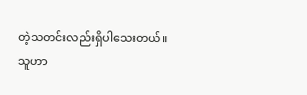တဲ့သတင်းလည်းရှိပါသေးတယ်။
သူဟာ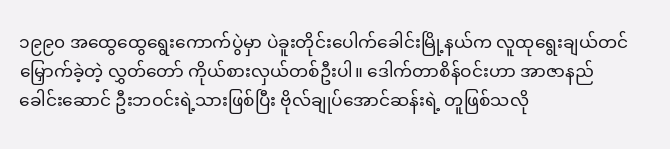၁၉၉၀ အထွေထွေရွေးကောက်ပွဲမှာ ပဲခူးတိုင်းပေါက်ခေါင်းမြို့နယ်က လူထုရွေးချယ်တင်မြှောက်ခဲ့တဲ့ လွှတ်တော် ကိုယ်စားလှယ်တစ်ဦးပါ။ ဒေါက်တာစိန်ဝင်းဟာ အာဇာနည်ခေါင်းဆောင် ဦးဘဝင်းရဲ့သားဖြစ်ပြီး ဗိုလ်ချုပ်အောင်ဆန်းရဲ့ တူဖြစ်သလို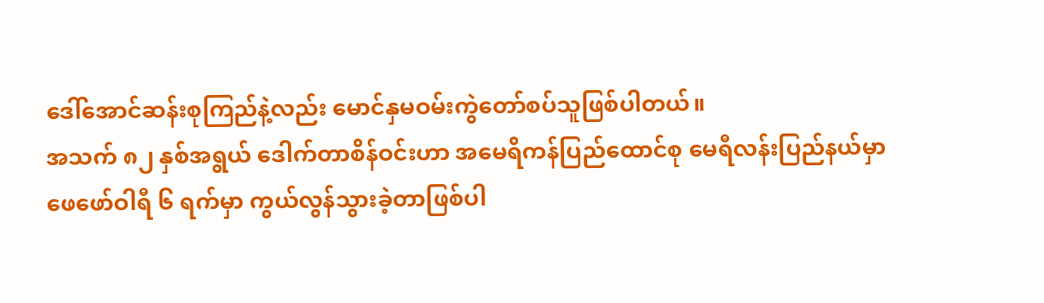ဒေါ်အောင်ဆန်းစုကြည်နဲ့လည်း မောင်နှမဝမ်းကွဲတော်စပ်သူဖြစ်ပါတယ်။
အသက် ၈၂ နှစ်အရွယ် ဒေါက်တာစိန်ဝင်းဟာ အမေရိကန်ပြည်ထောင်စု မေရီလန်းပြည်နယ်မှာ ဖေဖော်ဝါရီ ၆ ရက်မှာ ကွယ်လွန်သွားခဲ့တာဖြစ်ပါ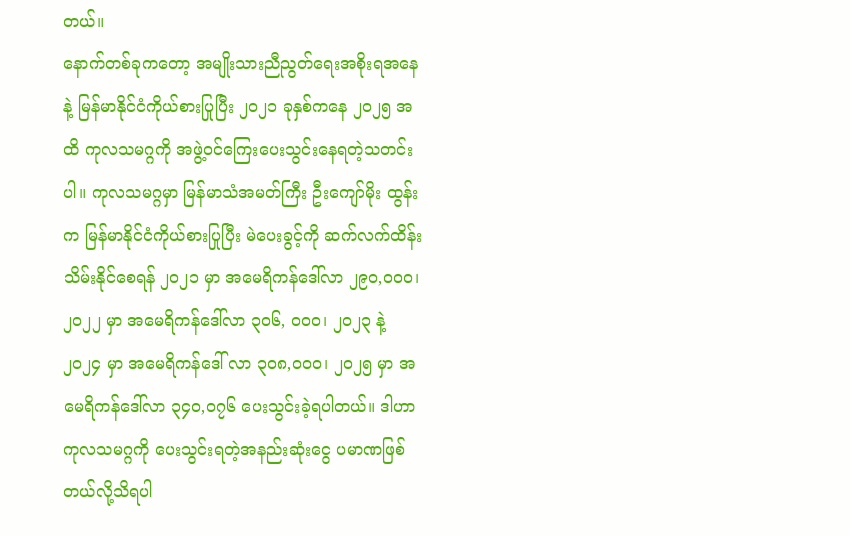တယ်။
နောက်တစ်ခုကတော့ အမျိုးသားညီညွတ်ရေးအစိုးရအနေနဲ့ မြန်မာနိုင်ငံကိုယ်စားပြုပြီး ၂၀၂၁ ခုနှစ်ကနေ ၂၀၂၅ အထိ ကုလသမဂ္ဂကို အဖွဲ့ဝင်ကြေးပေးသွင်းနေရတဲ့သတင်းပါ။ ကုလသမဂ္ဂမှာ မြန်မာသံအမတ်ကြီး ဦးကျော်မိုး ထွန်းက မြန်မာနိုင်ငံကိုယ်စားပြုပြီး မဲပေးခွင့်ကို ဆက်လက်ထိန်းသိမ်းနိုင်စေရန် ၂၀၂၁ မှာ အမေရိကန်ဒေါ်လာ ၂၉၀,၀၀၀၊ ၂၀၂၂ မှာ အမေရိကန်ဒေါ်လာ ၃၀၆, ၀၀၀၊ ၂၀၂၃ နဲ့ ၂၀၂၄ မှာ အမေရိကန်ဒေါ် လာ ၃၀၈,၀၀၀၊ ၂၀၂၅ မှာ အမေရိကန်ဒေါ်လာ ၃၄၀,၀၇၆ ပေးသွင်းခဲ့ရပါတယ်။ ဒါဟာ ကုလသမဂ္ဂကို ပေးသွင်းရတဲ့အနည်းဆုံးငွေ ပမာဏဖြစ်တယ်လို့သိရပါ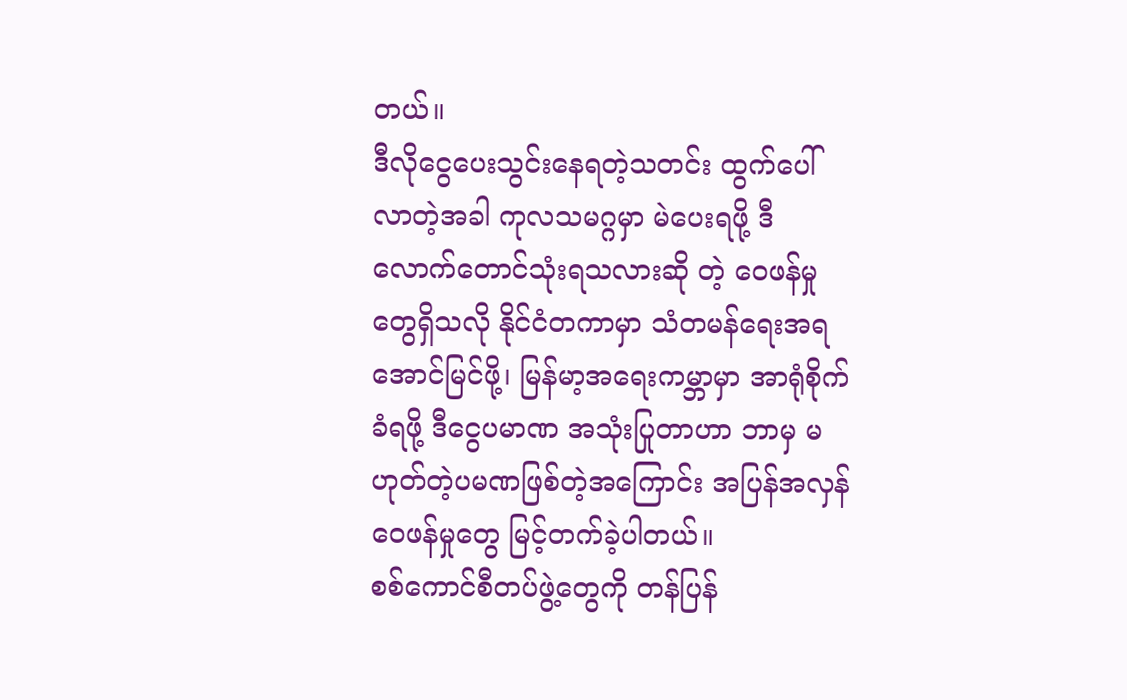တယ်။
ဒီလိုငွေပေးသွင်းနေရတဲ့သတင်း ထွက်ပေါ်လာတဲ့အခါ ကုလသမဂ္ဂမှာ မဲပေးရဖို့ ဒီလောက်တောင်သုံးရသလားဆို တဲ့ ဝေဖန်မှုတွေရှိသလို နိုင်ငံတကာမှာ သံတမန်ရေးအရ အောင်မြင်ဖို့၊ မြန်မာ့အရေးကမ္ဘာမှာ အာရုံစိုက်ခံရဖို့ ဒီငွေပမာဏ အသုံးပြုတာဟာ ဘာမှ မဟုတ်တဲ့ပမဏဖြစ်တဲ့အကြောင်း အပြန်အလှန်ဝေဖန်မှုတွေ မြင့်တက်ခဲ့ပါတယ်။
စစ်ကောင်စီတပ်ဖွဲ့တွေကို တန်ပြန်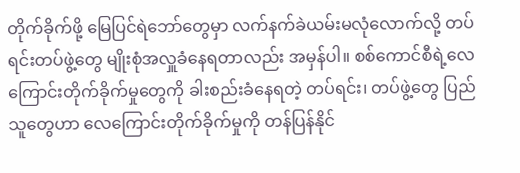တိုက်ခိုက်ဖို့ မြေပြင်ရဲဘော်တွေမှာ လက်နက်ခဲယမ်းမလုံလောက်လို့ တပ်ရင်းတပ်ဖွဲ့တွေ မျိုးစုံအလှူခံနေရတာလည်း အမှန်ပါ။ စစ်ကောင်စီရဲ့လေကြောင်းတိုက်ခိုက်မှုတွေကို ခါးစည်းခံနေရတဲ့ တပ်ရင်း၊ တပ်ဖွဲ့တွေ ပြည်သူတွေဟာ လေကြောင်းတိုက်ခိုက်မှုကို တန်ပြန်နိုင်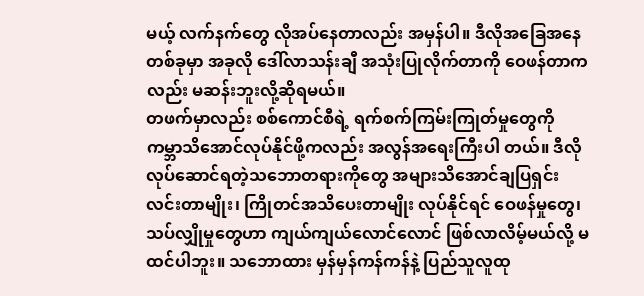မယ့် လက်နက်တွေ လိုအပ်နေတာလည်း အမှန်ပါ။ ဒီလိုအခြေအနေ တစ်ခုမှာ အခုလို ဒေါ်လာသန်းချီ အသုံးပြုလိုက်တာကို ဝေဖန်တာကလည်း မဆန်းဘူးလို့ဆိုရမယ်။
တဖက်မှာလည်း စစ်ကောင်စီရဲ့ ရက်စက်ကြမ်းကြုတ်မှုတွေကို ကမ္ဘာသိအောင်လုပ်နိုင်ဖို့ကလည်း အလွန်အရေးကြီးပါ တယ်။ ဒီလိုလုပ်ဆောင်ရတဲ့သဘောတရားကိုတွေ အများသိအောင်ချပြရှင်းလင်းတာမျိုး၊ ကြိုတင်အသိပေးတာမျိုး လုပ်နိုင်ရင် ဝေဖန်မှုတွေ၊ သပ်လျှိုမှုတွေဟာ ကျယ်ကျယ်လောင်လောင် ဖြစ်လာလိမ့်မယ်လို့ မထင်ပါဘူး။ သဘောထား မှန်မှန်ကန်ကန်နဲ့ ပြည်သူလူထု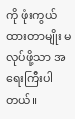ကို ဖုံးကွယ်ထားတာမျိုး မလုပ်ဖို့သာ အရေးကြီးပါတယ်။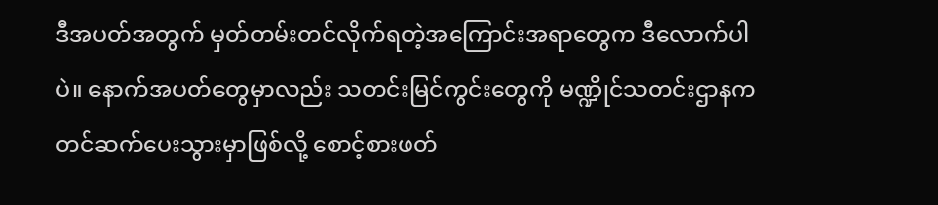ဒီအပတ်အတွက် မှတ်တမ်းတင်လိုက်ရတဲ့အကြောင်းအရာတွေက ဒီလောက်ပါပဲ။ နောက်အပတ်တွေမှာလည်း သတင်းမြင်ကွင်းတွေကို မဏ္ဍိုင်သတင်းဌာနကတင်ဆက်ပေးသွားမှာဖြစ်လို့ စောင့်စားဖတ်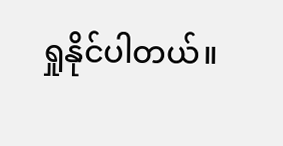ရှုနိုင်ပါတယ်။